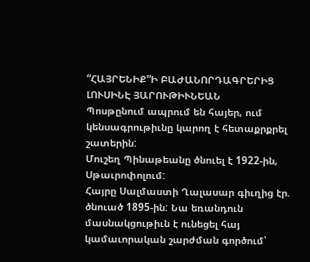“ՀԱՅՐԵՆԻՔ“Ի ԲԱԺԱՆՈՐԴԱԳՐԵՐԻՑ
ԼՈՒՍԻՆԷ ՅԱՐՈՒԹԻՒՆԵԱՆ
Պոսթընում ապրում են հայեր, ում կենսագրութիւնը կարող է հետաքրքրել շատերին:
Մուշեղ Պինաթեանը ծնուել է 1922-ին, Սթաւրոփոլում:
Հայրը Սալմաստի Ղալասար գիւղից էր. ծնուած 1895-ին: Նա եռանդուն մասնակցութիւն է ունեցել հայ կամաւորական շարժման գործում՝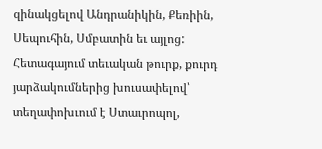զինակցելով Անդրանիկին, Քեռիին, Սեպուհին, Սմբատին եւ այլոց:
Հետագայում տեւական թուրք, քուրդ յարձակումներից խուսափելով՝ տեղափոխւում է Ստաւրոպոլ,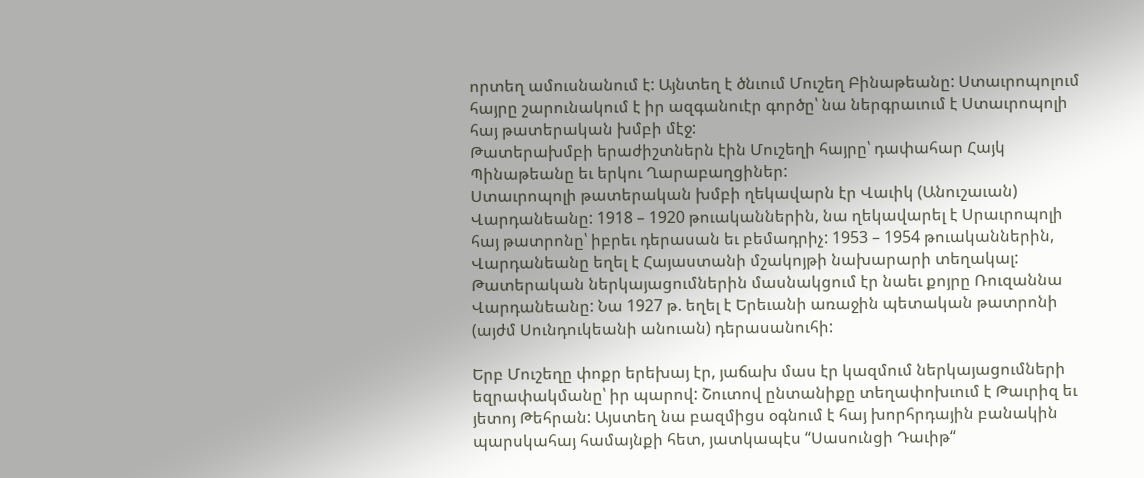որտեղ ամուսնանում է: Այնտեղ է ծնւում Մուշեղ Բինաթեանը: Ստաւրոպոլում հայրը շարունակում է իր ազգանուէր գործը՝ նա ներգրաւում է Ստաւրոպոլի հայ թատերական խմբի մէջ:
Թատերախմբի երաժիշտներն էին Մուշեղի հայրը՝ դափահար Հայկ Պինաթեանը եւ երկու Ղարաբաղցիներ:
Ստաւրոպոլի թատերական խմբի ղեկավարն էր Վաւիկ (Անուշաւան) Վարդանեանը: 1918 – 1920 թուականներին, նա ղեկավարել է Սրաւրոպոլի հայ թատրոնը՝ իբրեւ դերասան եւ բեմադրիչ: 1953 – 1954 թուականներին, Վարդանեանը եղել է Հայաստանի մշակոյթի նախարարի տեղակալ: Թատերական ներկայացումներին մասնակցում էր նաեւ քոյրը Ռուզաննա Վարդանեանը: Նա 1927 թ. եղել է Երեւանի առաջին պետական թատրոնի (այժմ Սունդուկեանի անուան) դերասանուհի:

Երբ Մուշեղը փոքր երեխայ էր, յաճախ մաս էր կազմում ներկայացումների եզրափակմանը՝ իր պարով: Շուտով ընտանիքը տեղափոխւում է Թաւրիզ եւ յետոյ Թեհրան: Այստեղ նա բազմիցս օգնում է հայ խորհրդային բանակին պարսկահայ համայնքի հետ, յատկապէս “Սասունցի Դաւիթ“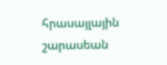հրասայլային շարասեան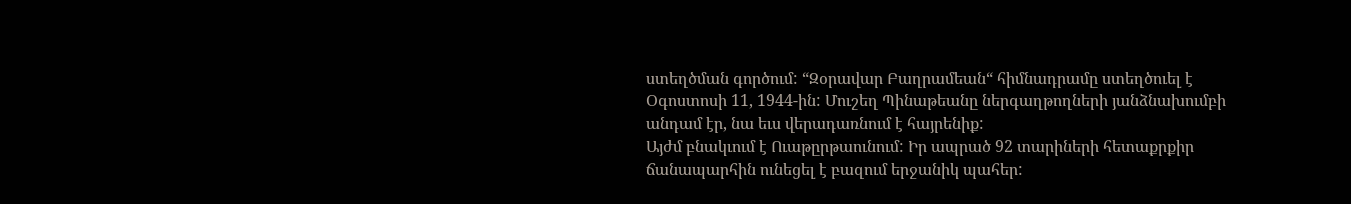ստեղծման գործում: “Զօրավար Բաղրամեան“ հիմնադրամը ստեղծուել է Օգոստոսի 11, 1944-ին: Մուշեղ Պինաթեանը ներգաղթողների յանձնախումբի անդամ էր, նա եւս վերադառնում է հայրենիք:
Այժմ բնակւում է Ուաթըրթաունում: Իր ապրած 92 տարիների հետաքրքիր ճանապարհին ունեցել է բազում երջանիկ պահեր: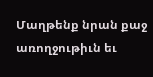Մաղթենք նրան քաջ առողջութիւն եւ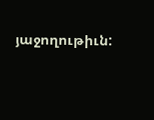յաջողութիւն: